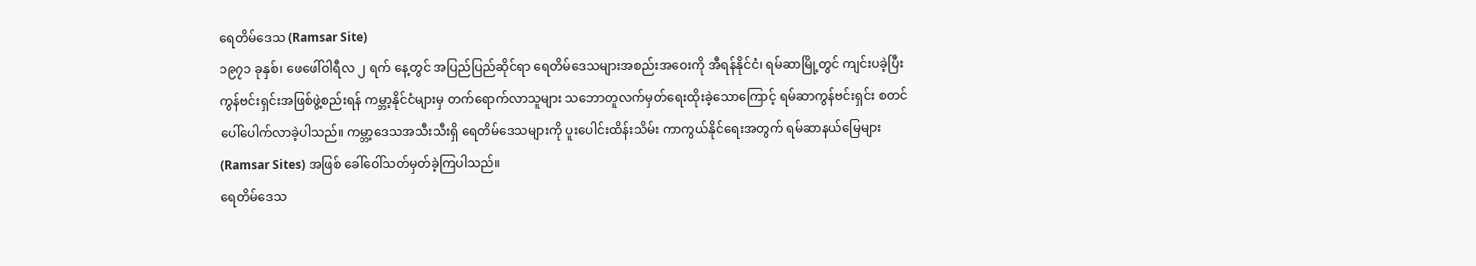ရေတိမ်ဒေသ (Ramsar Site)
၁၉၇၁ ခုနှစ်၊ ဖေဖေါ်ဝါရီလ ၂ ရက် နေ့တွင် အပြည်ပြည်ဆိုင်ရာ ရေတိမ်ဒေသများအစည်းအဝေးကို အီရန်နိုင်ငံ၊ ရမ်ဆာမြို့တွင် ကျင်းပခဲ့ပြီး ကွန်ဗင်းရှင်းအဖြစ်ဖွဲ့စည်းရန် ကမ္ဘာ့နိုင်ငံများမှ တက်ရောက်လာသူများ သဘောတူလက်မှတ်ရေးထိုးခဲ့သောကြောင့် ရမ်ဆာကွန်ဗင်းရှင်း စတင်ပေါ်ပေါက်လာခဲ့ပါသည်။ ကမ္ဘာ့ဒေသအသီးသီးရှိ ရေတိမ်ဒေသများကို ပူးပေါင်းထိန်းသိမ်း ကာကွယ်နိုင်ရေးအတွက် ရမ်ဆာနယ်မြေများ (Ramsar Sites) အဖြစ် ခေါ်ဝေါ်သတ်မှတ်ခဲ့ကြပါသည်။
ရေတိမ်ဒေသ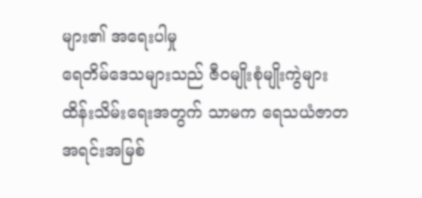များ၏ အရေးပါမှု
ရေတိမ်ဒေသများသည် ဇီဝမျိုးစုံမျိုးကွဲများ ထိန်းသိမ်းရေးအတွက် သာမက ရေသယံဇာတ အရင်းအမြစ်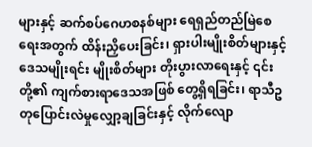များနှင့် ဆက်စပ်ဂေဟစနစ်များ ရေရှည်တည်မြဲစေရေးအတွက် ထိန်းညှိပေးခြင်း၊ ရှားပါးမျိုးစိတ်များနှင့် ဒေသမျိုးရင်း မျိုးစိတ်များ တိုးပွားလာရေးနှင့် ၎င်းတို့၏ ကျက်စားရာဒေသအဖြစ် တွေ့ရှိရခြင်း၊ ရာသီဥတုပြောင်းလဲမှုလျှော့ချခြင်းနှင့် လိုက်လျော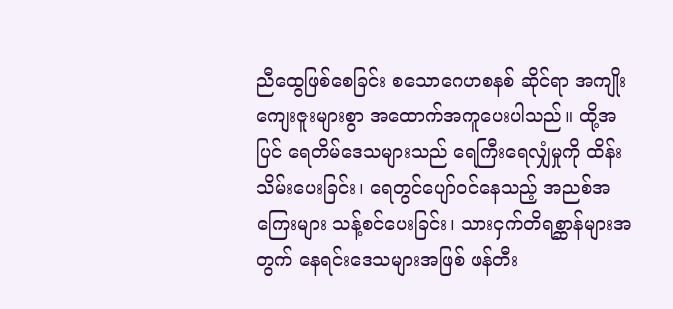ညီထွေဖြစ်စေခြင်း စသောဂေဟစနစ် ဆိုင်ရာ အကျိုးကျေးဇူးများစွာ အထောက်အကူပေးပါသည်။ ထို့အပြင် ရေတိမ်ဒေသများသည် ရေကြီးရေလျှံမှုကို ထိန်းသိမ်းပေးခြင်း၊ ရေတွင်ပျော်ဝင်နေသည့် အညစ်အကြေးများ သန့်စင်ပေးခြင်း၊ သားငှက်တိရစ္ဆာန်များအတွက် နေရင်းဒေသများအဖြစ် ဖန်တီး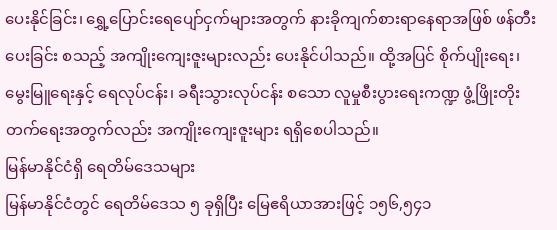ပေးနိုင်ခြင်း၊ ရွှေ့ပြောင်းရေပျော်ငှက်များအတွက် နားခိုကျက်စားရာနေရာအဖြစ် ဖန်တီးပေးခြင်း စသည့် အကျိုးကျေးဇူးများလည်း ပေးနိုင်ပါသည်။ ထို့အပြင် စိုက်ပျိုးရေး၊ မွေးမြူရေးနှင့် ရေလုပ်ငန်း၊ ခရီးသွားလုပ်ငန်း စသော လူမှုစီးပွားရေးကဏ္ဍ ဖွံ့ဖြိုးတိုးတက်ရေးအတွက်လည်း အကျိုးကျေးဇူးများ ရရှိစေပါသည်။
မြန်မာနိုင်ငံရှိ ရေတိမ်ဒေသများ
မြန်မာနိုင်ငံတွင် ရေတိမ်ဒေသ ၅ ခုရှိပြီး မြေဧရိယာအားဖြင့် ၁၅၆,၅၄၁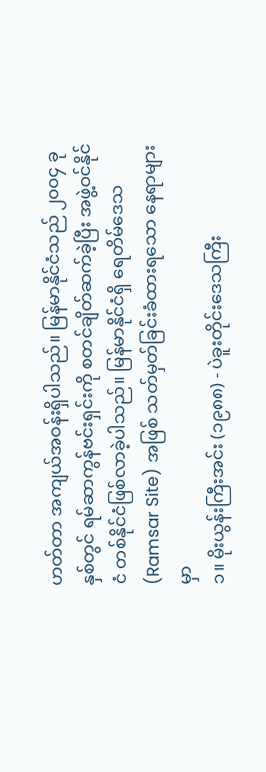ဟတ်တာ အကျယ်အဝန်းရှိပါသည်။ မြန်မာနိုင်ငံသည် ၂၀၀၄ ခုနှစ်တွင် ရမ်ဆာကွန်ဗင်းရှင်းကို စတင်ချိတ်ဆက်ခဲ့ပြီး အဖွဲ့ဝင်နိုင်ငံ တစ်နိုင်ငံဖြစ်လာခဲ့ပါသည်။ မြန်မာနိုင်ငံရှိ ရေတိမ်ဒေသ (Ramsar Site) အဖြစ် သတ်မှတ်ခြင်းခံထားရသော နေရာများမှာ
၁။ မိုးယွန်းကြီးအင်း (၁၉၈၈) - ပဲခူးတိုင်းဒေသကြီး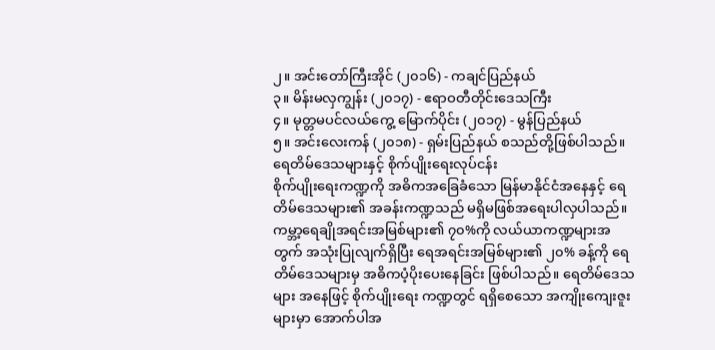၂။ အင်းတော်ကြီးအိုင် (၂၀၁၆) - ကချင်ပြည်နယ်
၃။ မိန်းမလှကျွန်း (၂၀၁၇) - ဧရာဝတီတိုင်းဒေသကြီး
၄။ မုတ္တမပင်လယ်ကွေ့ မြောက်ပိုင်း (၂၀၁၇) - မွန်ပြည်နယ်
၅။ အင်းလေးကန် (၂၀၁၈) - ရှမ်းပြည်နယ် စသည်တို့ဖြစ်ပါသည်။
ရေတိမ်ဒေသများနှင့် စိုက်ပျိုးရေးလုပ်ငန်း
စိုက်ပျိုးရေးကဏ္ဍကို အဓိကအခြေခံသော မြန်မာနိုင်ငံအနေနှင့် ရေတိမ်ဒေသများ၏ အခန်းကဏ္ဍသည် မရှိမဖြစ်အရေးပါလှပါသည်။ ကမ္ဘာ့ရေချိုအရင်းအမြစ်များ၏ ၇၀%ကို လယ်ယာကဏ္ဍများအတွက် အသုံးပြုလျက်ရှိပြီး ရေအရင်းအမြစ်များ၏ ၂၀% ခန့်ကို ရေတိမ်ဒေသများမှ အဓိကပံ့ပိုးပေးနေခြင်း ဖြစ်ပါသည်။ ရေတိမ်ဒေသများ အနေဖြင့် စိုက်ပျိုးရေး ကဏ္ဍတွင် ရရှိစေသော အကျိုးကျေးဇူးများမှာ အောက်ပါအ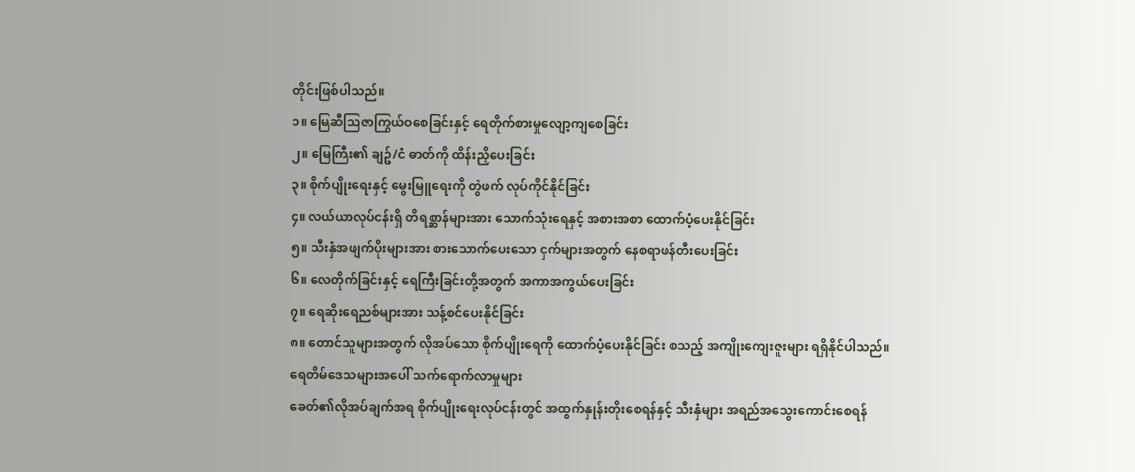တိုင်းဖြစ်ပါသည်။
၁။ မြေဆီသြဇာကြွယ်ဝစေခြင်းနှင့် ရေတိုက်စားမှုလျော့ကျစေခြင်း
၂။ မြေကြီး၏ ချဥ်/ငံ ဓာတ်ကို ထိန်းညှိပေးခြင်း
၃။ စိုက်ပျိုးရေးနှင့် မွေးမြူရေးကို တွဲဖက် လုပ်ကိုင်နိုင်ခြင်း
၄။ လယ်ယာလုပ်ငန်းရှိ တိရစ္ဆာန်များအား သောက်သုံးရေနှင့် အစားအစာ ထောက်ပံ့ပေးနိုင်ခြင်း
၅။ သီးနှံအဖျက်ပိုးများအား စားသောက်ပေးသော ငှက်များအတွက် နေစရာဖန်တီးပေးခြင်း
၆။ လေတိုက်ခြင်းနှင့် ရေကြီးခြင်းတို့အတွက် အကာအကွယ်ပေးခြင်း
၇။ ရေဆိုးရေညစ်များအား သန့်စင်ပေးနိုင်ခြင်း
၈။ တောင်သူများအတွက် လိုအပ်သော စိုက်ပျိုးရေကို ထောက်ပံ့ပေးနိုင်ခြင်း စသည့် အကျိုးကျေးဇူးများ ရရှိနိုင်ပါသည်။
ရေတိမ်ဒေသများအပေါ် သက်ရောက်လာမှုများ
ခေတ်၏လိုအပ်ချက်အရ စိုက်ပျိုးရေးလုပ်ငန်းတွင် အထွက်နှုန်းတိုးစေရန်နှင့် သီးနှံများ အရည်အသွေးကောင်းစေရန်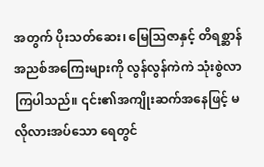အတွက် ပိုးသတ်ဆေး၊ မြေသြဇာနှင့် တိရစ္ဆာန် အညစ်အကြေးများကို လွန်လွန်ကဲကဲ သုံးစွဲလာကြပါသည်။ ၎င်း၏အကျိုးဆက်အနေဖြင့် မလိုလားအပ်သော ရေတွင်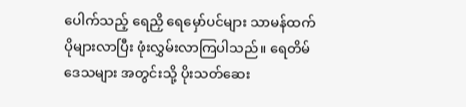ပေါက်သည့် ရေညှိ ရေမှော်ပင်များ သာမန်ထက်ပိုများလာပြီး ဖုံးလွှမ်းလာကြပါသည်။ ရေတိမ်ဒေသများ အတွင်းသို့ ပိုးသတ်ဆေး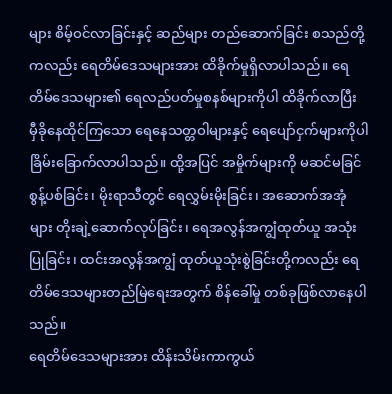များ စိမ့်ဝင်လာခြင်းနှင့် ဆည်များ တည်ဆောက်ခြင်း စသည်တို့ကလည်း ရေတိမ်ဒေသများအား ထိခိုက်မှုရှိလာပါသည်။ ရေတိမ်ဒေသများ၏ ရေလည်ပတ်မှုစနစ်များကိုပါ ထိခိုက်လာပြီး မှီခိုနေထိုင်ကြသော ရေနေသတ္တဝါများနှင့် ရေပျော်ငှက်များကိုပါ ခြိမ်းခြောက်လာပါသည်။ ထို့အပြင် အမှိုက်များကို မဆင်မခြင်စွန့်ပစ်ခြင်း၊ မိုးရာသီတွင် ရေလွှမ်းမိုးခြင်း၊ အဆောက်အအုံများ တိုးချဲ့ဆောက်လုပ်ခြင်း၊ ရေအလွန်အကျွံထုတ်ယူ အသုံးပြုခြင်း၊ ထင်းအလွန်အကျွံ ထုတ်ယူသုံးစွဲခြင်းတို့ကလည်း ရေတိမ်ဒေသများတည်မြဲရေးအတွက် စိန်ခေါ်မှု တစ်ခုဖြစ်လာနေပါသည်။
ရေတိမ်ဒေသများအား ထိန်းသိမ်းကာကွယ်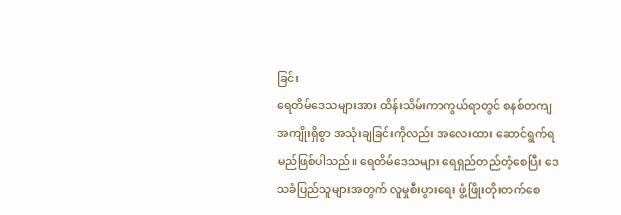ခြင်း
ရေတိမ်ဒေသများအား ထိန်းသိမ်းကာကွယ်ရာတွင် စနစ်တကျအကျိုးရှိစွာ အသုံးချခြင်းကိုလည်း အလေးထား ဆောင်ရွက်ရမည်ဖြစ်ပါသည်။ ရေတိမ်ဒေသများ ရေရှည်တည်တံ့စေပြီး ဒေသခံပြည်သူများအတွက် လူမှုစီးပွားရေး ဖွံ့ဖြိုးတိုးတက်စေ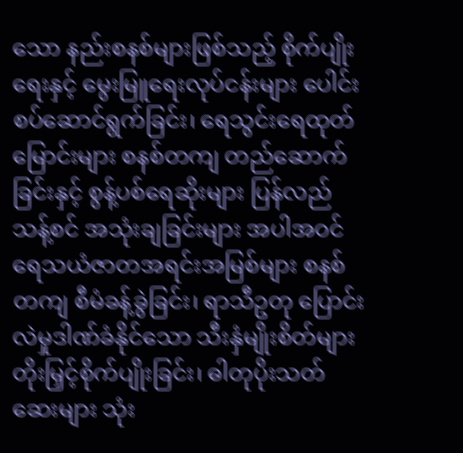သော နည်းစနစ်များဖြစ်သည့် စိုက်ပျိုးရေးနှင့် မွေးမြူရေးလုပ်ငန်းများ ပေါင်းစပ်ဆောင်ရွက်ခြင်း၊ ရေသွင်းရေထုတ်မြောင်းများ စနစ်တကျ တည်ဆောက်ခြင်းနှင့် စွန့်ပစ်ရေဆိုးများ ပြန်လည်သန့်စင် အသုံးချခြင်းများ အပါအဝင် ရေသယံဇာတအရင်းအမြစ်များ စနစ်တကျ စီမံခန့်ခွဲခြင်း၊ ရာသီဥတု ပြောင်းလဲမှုဒါဏ်ခံနိုင်သော သီးနှံမျိုးစိတ်များ တိုးမြှင့်စိုက်ပျိုးခြင်း၊ ဓါတုပိုးသတ်ဆေးများ သုံး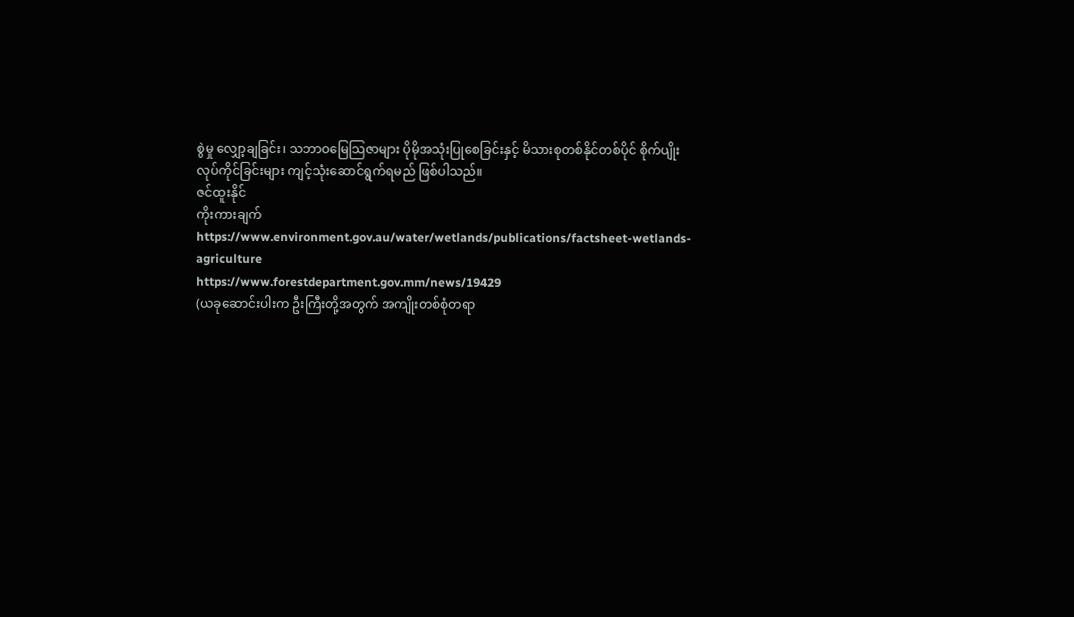စွဲမှု လျှော့ချခြင်း၊ သဘာဝမြေသြဇာများ ပိုမိုအသုံးပြုစေခြင်းနှင့် မိသားစုတစ်နိုင်တစ်ပိုင် စိုက်ပျိုးလုပ်ကိုင်ခြင်းများ ကျင့်သုံးဆောင်ရွက်ရမည် ဖြစ်ပါသည်။
ဇင်ထူးနိုင်
ကိုးကားချက်
https://www.environment.gov.au/water/wetlands/publications/factsheet-wetlands-agriculture
https://www.forestdepartment.gov.mm/news/19429
(ယခုဆောင်းပါးက ဦးကြီးတို့အတွက် အကျိုးတစ်စုံတရာ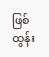ဖြစ်ထွန်း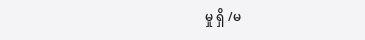မှု ရှိ /မ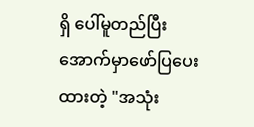ရှိ ပေါ်မူတည်ပြီး အောက်မှာဖော်ပြပေးထားတဲ့ "အသုံး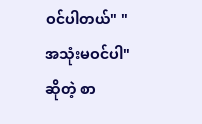ဝင်ပါတယ်" "အသုံးမဝင်ပါ" ဆိုတဲ့ စာ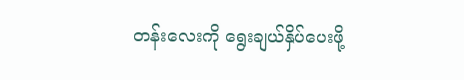တန်းလေးကို ရွေးချယ်နှိပ်ပေးဖို့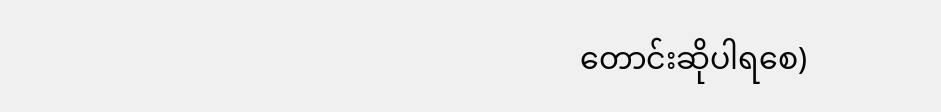တောင်းဆိုပါရစေ)